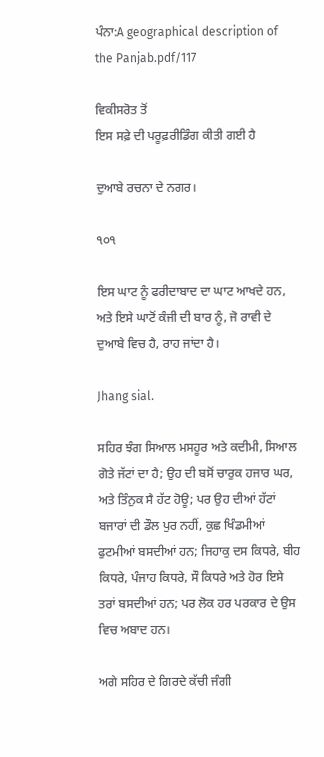ਪੰਨਾ:A geographical description of the Panjab.pdf/117

ਵਿਕੀਸਰੋਤ ਤੋਂ
ਇਸ ਸਫ਼ੇ ਦੀ ਪਰੂਫ਼ਰੀਡਿੰਗ ਕੀਤੀ ਗਈ ਹੈ

ਦੁਆਬੇ ਰਚਨਾ ਦੇ ਨਗਰ।

੧੦੧

ਇਸ ਘਾਟ ਨੂੰ ਫਰੀਦਾਬਾਦ ਦਾ ਘਾਟ ਆਖਦੇ ਹਨ, ਅਤੇ ਇਸੇ ਘਾਟੋਂ ਕੰਜੀ ਦੀ ਬਾਰ ਨੂੰ, ਜੋ ਰਾਵੀ ਦੇ ਦੁਆਬੇ ਵਿਚ ਹੈ, ਰਾਹ ਜਾਂਦਾ ਹੈ।

Jhang sial.

ਸਹਿਰ ਝੰਗ ਸਿਆਲ ਮਸਹੂਰ ਅਤੇ ਕਦੀਮੀ, ਸਿਆਲ ਗੋਤੇ ਜੱਟਾਂ ਦਾ ਹੈ; ਉਹ ਦੀ ਬਸੋਂ ਚਾਰੁਕ ਹਜਾਰ ਘਰ, ਅਤੇ ਤਿੰਨੁਕ ਸੈ ਹੱਟ ਹੋਊ; ਪਰ ਉਹ ਦੀਆਂ ਹੱਟਾਂ ਬਜਾਰਾਂ ਦੀ ਡੌਲ ਪੁਰ ਨਹੀਂ, ਕੁਛ ਖਿੰਡਮੀਆਂ ਫੁਟਮੀਆਂ ਬਸਦੀਆਂ ਹਨ; ਜਿਹਾਕੁ ਦਸ ਕਿਧਰੇ, ਬੀਹ ਕਿਧਰੇ, ਪੰਜਾਹ ਕਿਧਰੇ, ਸੌ ਕਿਧਰੇ ਅਤੇ ਹੋਰ ਇਸੇ ਤਰਾਂ ਬਸਦੀਆਂ ਹਨ; ਪਰ ਲੋਕ ਹਰ ਪਰਕਾਰ ਦੇ ਉਸ ਵਿਚ ਅਬਾਦ ਹਨ।

ਅਗੇ ਸਹਿਰ ਦੇ ਗਿਰਦੇ ਕੱਚੀ ਜੰਗੀ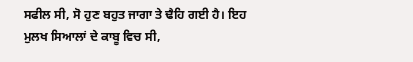ਸਫੀਲ ਸੀ, ਸੋ ਹੁਣ ਬਹੁਤ ਜਾਗਾ ਤੇ ਢੈਹਿ ਗਈ ਹੈ। ਇਹ ਮੁਲਖ ਸਿਆਲਾਂ ਦੇ ਕਾਬੂ ਵਿਚ ਸੀ,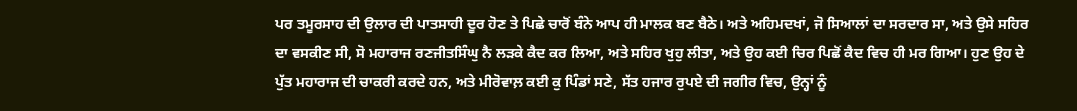ਪਰ ਤਮੂਰਸਾਹ ਦੀ ਉਲਾਰ ਦੀ ਪਾਤਸਾਹੀ ਦੂਰ ਹੋਣ ਤੇ ਪਿਛੇ ਚਾਰੋਂ ਬੰਨੇ ਆਪ ਹੀ ਮਾਲਕ ਬਣ ਬੈਠੇ। ਅਤੇ ਅਹਿਮਦਖਾਂ, ਜੋ ਸਿਆਲਾਂ ਦਾ ਸਰਦਾਰ ਸਾ, ਅਤੇ ਉਸੇ ਸਹਿਰ ਦਾ ਵਸਕੀਣ ਸੀ, ਸੋ ਮਹਾਰਾਜ ਰਣਜੀਤਸਿੰਘੁ ਨੈ ਲੜਕੇ ਕੈਦ ਕਰ ਲਿਆ, ਅਤੇ ਸਹਿਰ ਖੁਹੁ ਲੀਤਾ, ਅਤੇ ਉਹ ਕਈ ਚਿਰ ਪਿਛੋਂ ਕੈਦ ਵਿਚ ਹੀ ਮਰ ਗਿਆ। ਹੁਣ ਉਹ ਦੇ ਪੁੱਤ ਮਹਾਰਾਜ ਦੀ ਚਾਕਰੀ ਕਰਦੇ ਹਨ, ਅਤੇ ਮੀਰੋਵਾਲ਼ ਕਈ ਕੁ ਪਿੰਡਾਂ ਸਣੇ, ਸੱਤ ਹਜਾਰ ਰੁਪਏ ਦੀ ਜਗੀਰ ਵਿਚ, ਉਨ੍ਹਾਂ ਨੂੰ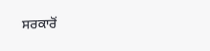ਸਰਕਾਰੋਂ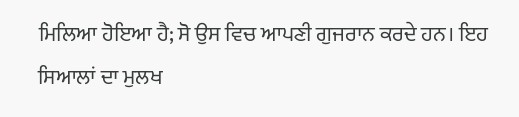ਮਿਲਿਆ ਹੋਇਆ ਹੈ; ਸੋ ਉਸ ਵਿਚ ਆਪਣੀ ਗੁਜਰਾਨ ਕਰਦੇ ਹਨ। ਇਹ ਸਿਆਲਾਂ ਦਾ ਮੁਲਖ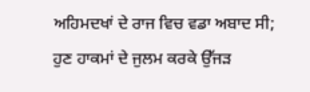ਅਹਿਮਦਖਾਂ ਦੇ ਰਾਜ ਵਿਚ ਵਡਾ ਅਬਾਦ ਸੀ; ਹੁਣ ਹਾਕਮਾਂ ਦੇ ਜੁਲਮ ਕਰਕੇ ਉੱਜੜ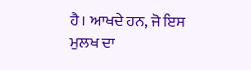ਹੈ। ਆਖਦੇ ਹਨ, ਜੋ ਇਸ ਮੁਲਖ ਦਾ